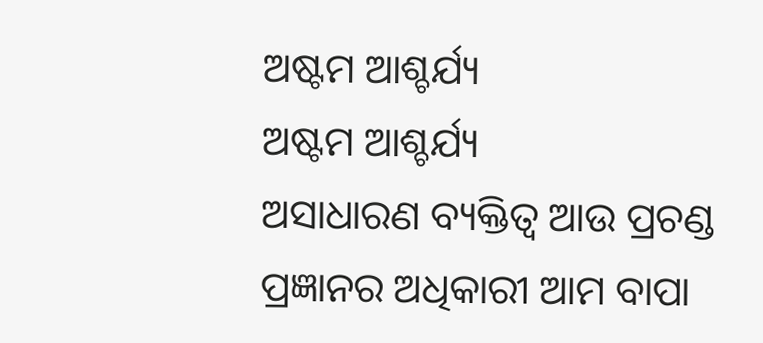ଅଷ୍ଟମ ଆଶ୍ଚର୍ଯ୍ୟ
ଅଷ୍ଟମ ଆଶ୍ଚର୍ଯ୍ୟ
ଅସାଧାରଣ ବ୍ୟକ୍ତିତ୍ୱ ଆଉ ପ୍ରଚଣ୍ଡ ପ୍ରଜ୍ଞାନର ଅଧିକାରୀ ଆମ ବାପା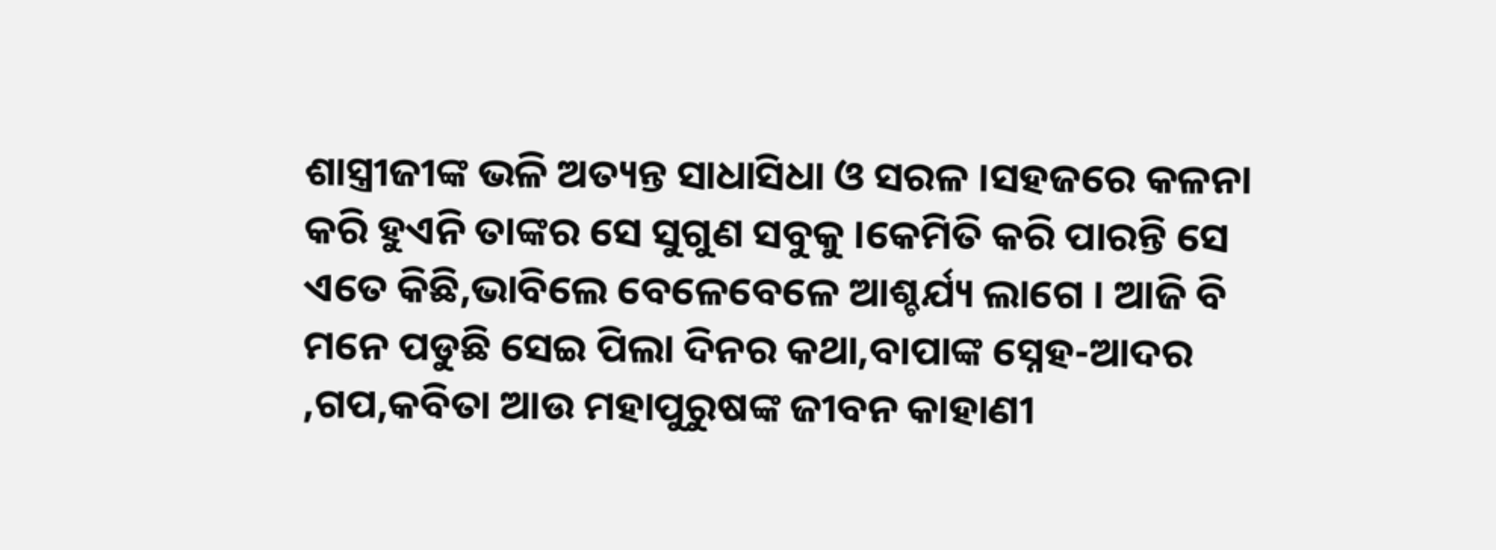ଶାସ୍ତ୍ରୀଜୀଙ୍କ ଭଳି ଅତ୍ୟନ୍ତ ସାଧାସିଧା ଓ ସରଳ ।ସହଜରେ କଳନା କରି ହୁଏନି ତାଙ୍କର ସେ ସୁଗୁଣ ସବୁକୁ ।କେମିତି କରି ପାରନ୍ତି ସେ ଏତେ କିଛି,ଭାବିଲେ ବେଳେବେଳେ ଆଶ୍ଚର୍ଯ୍ୟ ଲାଗେ । ଆଜି ବି ମନେ ପଡୁଛି ସେଇ ପିଲା ଦିନର କଥା,ବାପାଙ୍କ ସ୍ନେହ-ଆଦର ,ଗପ,କବିତା ଆଉ ମହାପୁରୁଷଙ୍କ ଜୀବନ କାହାଣୀ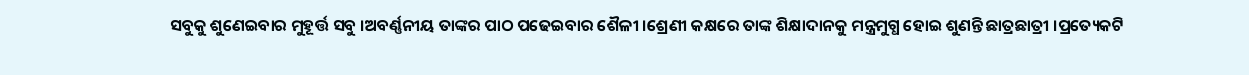ସବୁକୁ ଶୁଣେଇବାର ମୁହୂର୍ତ୍ତ ସବୁ ।ଅବର୍ଣ୍ଣନୀୟ ତାଙ୍କର ପାଠ ପଢେଇବାର ଶୈଳୀ ।ଶ୍ରେଣୀ କକ୍ଷରେ ତାଙ୍କ ଶିକ୍ଷାଦାନକୁ ମନ୍ତ୍ରମୁଗ୍ଧ ହୋଇ ଶୁଣନ୍ତି ଛାତ୍ରଛାତ୍ରୀ ।ପ୍ରତ୍ୟେକଟି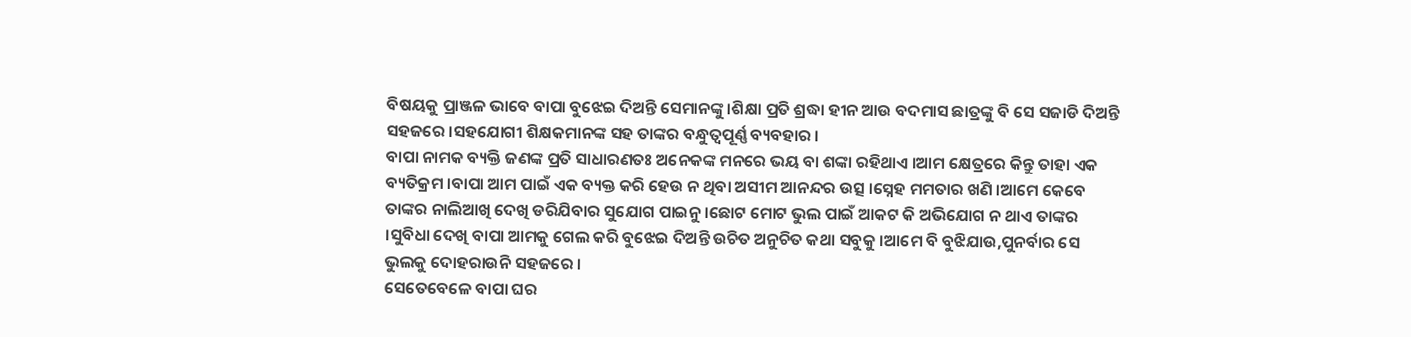ବିଷୟକୁ ପ୍ରାଞ୍ଜଳ ଭାବେ ବାପା ବୁଝେଇ ଦିଅନ୍ତି ସେମାନଙ୍କୁ ।ଶିକ୍ଷା ପ୍ରତି ଶ୍ରଦ୍ଧା ହୀନ ଆଉ ବଦମାସ ଛାତ୍ରଙ୍କୁ ବି ସେ ସଜାଡି ଦିଅନ୍ତି ସହଜରେ ।ସହଯୋଗୀ ଶିକ୍ଷକମାନଙ୍କ ସହ ତାଙ୍କର ବନ୍ଧୁତ୍ୱପୂର୍ଣ୍ଣ ବ୍ୟବହାର ।
ବାପା ନାମକ ବ୍ୟକ୍ତି ଜଣଙ୍କ ପ୍ରତି ସାଧାରଣତଃ ଅନେକଙ୍କ ମନରେ ଭୟ ବା ଶଙ୍କା ରହିଥାଏ ।ଆମ କ୍ଷେତ୍ରରେ କିନ୍ତୁ ତାହା ଏକ ବ୍ୟତିକ୍ରମ ।ବାପା ଆମ ପାଇଁ ଏକ ବ୍ୟକ୍ତ କରି ହେଉ ନ ଥିବା ଅସୀମ ଆନନ୍ଦର ଉତ୍ସ ।ସ୍ନେହ ମମତାର ଖଣି ।ଆମେ କେବେ ତାଙ୍କର ନାଲିଆଖି ଦେଖି ଡରିଯିବାର ସୁଯୋଗ ପାଇନୁ ।ଛୋଟ ମୋଟ ଭୁଲ ପାଇଁ ଆକଟ କି ଅଭିଯୋଗ ନ ଥାଏ ତାଙ୍କର ।ସୁବିଧା ଦେଖି ବାପା ଆମକୁ ଗେଲ କରି ବୁଝେଇ ଦିଅନ୍ତି ଉଚିତ ଅନୁଚିତ କଥା ସବୁକୁ ।ଆମେ ବି ବୁଝିଯାଉ,ପୁନର୍ବାର ସେ ଭୁଲକୁ ଦୋହରାଉନି ସହଜରେ ।
ସେତେବେଳେ ବାପା ଘର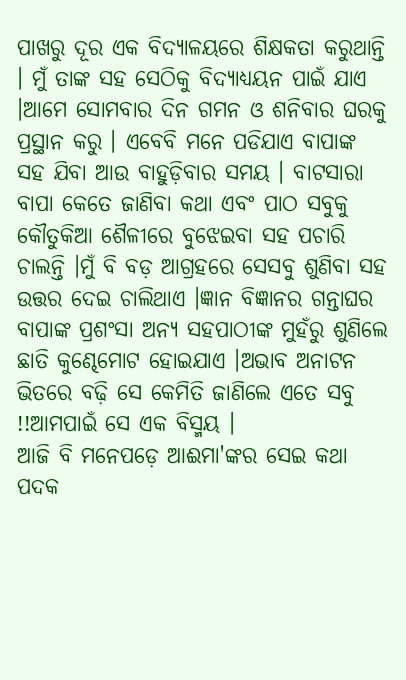ପାଖରୁ ଦୂର ଏକ ବିଦ୍ୟାଳୟରେ ଶିକ୍ଷକତା କରୁଥାନ୍ତି । ମୁଁ ତାଙ୍କ ସହ ସେଠିକୁ ବିଦ୍ୟାଧ୍ୟୟନ ପାଇଁ ଯାଏ ।ଆମେ ସୋମବାର ଦିନ ଗମନ ଓ ଶନିବାର ଘରକୁ ପ୍ରସ୍ଥାନ କରୁ । ଏବେବି ମନେ ପଡିଯାଏ ବାପାଙ୍କ ସହ ଯିବା ଆଉ ବାହୁଡ଼ିବାର ସମୟ । ବାଟସାରା
ବାପା କେତେ ଜାଣିବା କଥା ଏବଂ ପାଠ ସବୁକୁ କୌତୁକିଆ ଶୈଳୀରେ ବୁଝେଇବା ସହ ପଚାରି ଚାଲନ୍ତି ।ମୁଁ ବି ବଡ଼ ଆଗ୍ରହରେ ସେସବୁ ଶୁଣିବା ସହ ଉତ୍ତର ଦେଇ ଚାଲିଥାଏ ।ଜ୍ଞାନ ବିଜ୍ଞାନର ଗନ୍ତାଘର ବାପାଙ୍କ ପ୍ରଶଂସା ଅନ୍ୟ ସହପାଠୀଙ୍କ ମୁହଁରୁ ଶୁଣିଲେ ଛାତି କୁଣ୍ଢେମୋଟ ହୋଇଯାଏ ।ଅଭାବ ଅନାଟନ ଭିତରେ ବଢ଼ି ସେ କେମିତି ଜାଣିଲେ ଏତେ ସବୁ !!ଆମପାଇଁ ସେ ଏକ ବିସ୍ମୟ ।
ଆଜି ବି ମନେପଡ଼େ ଆଈମା'ଙ୍କର ସେଇ କଥା ପଦକ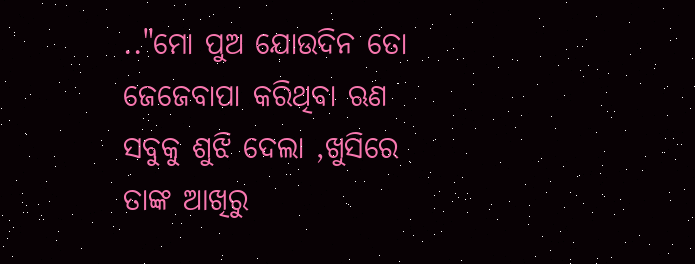.."ମୋ ପୁଅ ଯୋଉଦିନ ତୋ ଜେଜେବାପା କରିଥିବା ଋଣ ସବୁକୁ ଶୁଝି ଦେଲା ,ଖୁସିରେ ତାଙ୍କ ଆଖିରୁ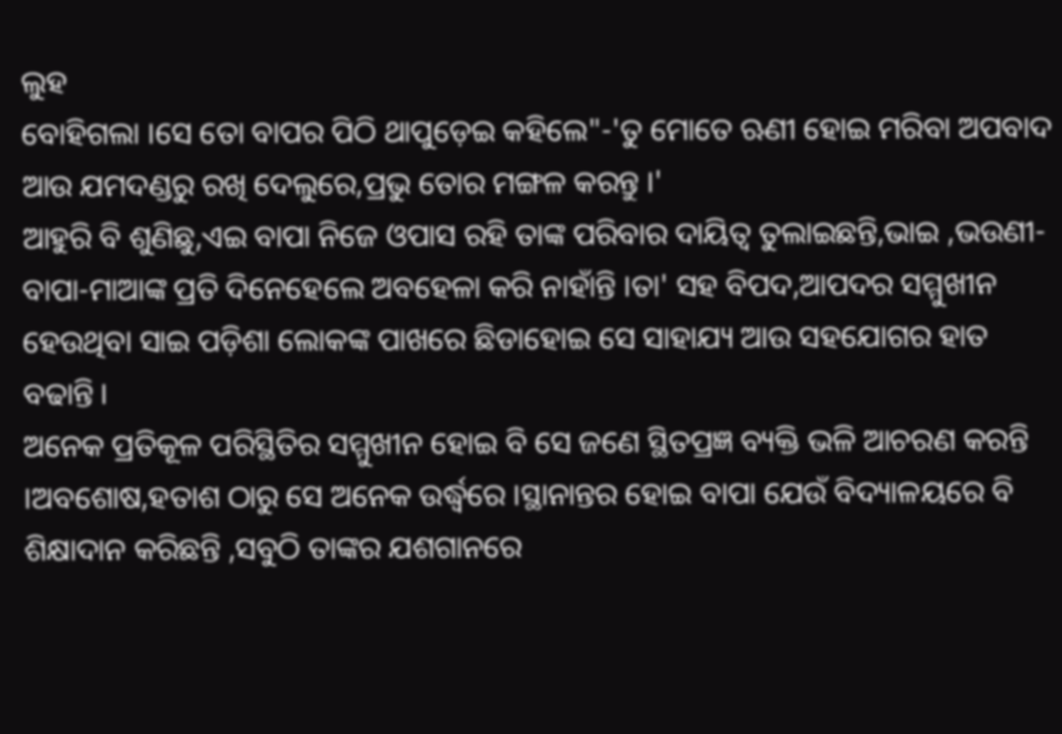ଲୁହ
ବୋହିଗଲା ।ସେ ତୋ ବାପର ପିଠି ଥାପୁଡ଼େଇ କହିଲେ"-'ତୁ ମୋତେ ଋଣୀ ହୋଇ ମରିବା ଅପବାଦ ଆଉ ଯମଦଣ୍ଡରୁ ରଖି ଦେଲୁରେ,ପ୍ରଭୁ ତୋର ମଙ୍ଗଳ କରନ୍ତୁ ।'
ଆହୁରି ବି ଶୁଣିଛୁ,ଏଇ ବାପା ନିଜେ ଓପାସ ରହି ତାଙ୍କ ପରିବାର ଦାୟିତ୍ୱ ତୁଲାଇଛନ୍ତି,ଭାଇ ,ଭଉଣୀ-ବାପା-ମାଆଙ୍କ ପ୍ରତି ଦିନେହେଲେ ଅବହେଳା କରି ନାହାଁନ୍ତି ।ତା' ସହ ବିପଦ,ଆପଦର ସମ୍ମୁଖୀନ ହେଉଥିବା ସାଇ ପଡ଼ିଶା ଲୋକଙ୍କ ପାଖରେ ଛିଡାହୋଇ ସେ ସାହାଯ୍ୟ ଆଉ ସହଯୋଗର ହାତ ବଢାନ୍ତି ।
ଅନେକ ପ୍ରତିକୂଳ ପରିସ୍ଥିତିର ସମ୍ମୁଖୀନ ହୋଇ ବି ସେ ଜଣେ ସ୍ଥିତପ୍ରଜ୍ଞ ବ୍ୟକ୍ତି ଭଳି ଆଚରଣ କରନ୍ତି ।ଅବଶୋଷ,ହତାଶ ଠାରୁ ସେ ଅନେକ ଉର୍ଦ୍ଧ୍ଵରେ ।ସ୍ଥାନାନ୍ତର ହୋଇ ବାପା ଯେଉଁ ବିଦ୍ୟାଳୟରେ ବି ଶିକ୍ଷାଦାନ କରିଛନ୍ତି ,ସବୁଠି ତାଙ୍କର ଯଶଗାନରେ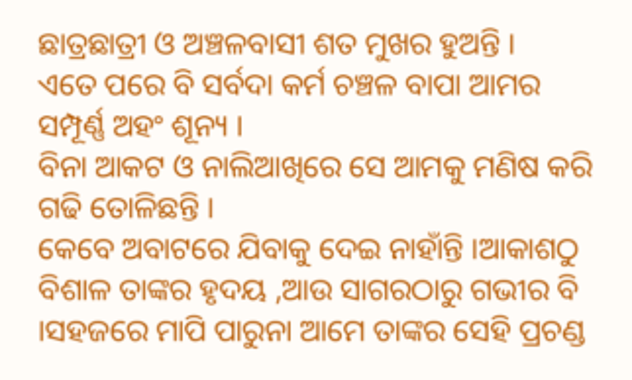ଛାତ୍ରଛାତ୍ରୀ ଓ ଅଞ୍ଚଳବାସୀ ଶତ ମୁଖର ହୁଅନ୍ତି ।
ଏତେ ପରେ ବି ସର୍ବଦା କର୍ମ ଚଞ୍ଚଳ ବାପା ଆମର ସମ୍ପୂର୍ଣ୍ଣ ଅହଂ ଶୂନ୍ୟ ।
ବିନା ଆକଟ ଓ ନାଲିଆଖିରେ ସେ ଆମକୁ ମଣିଷ କରି ଗଢି ତୋଳିଛନ୍ତି ।
କେବେ ଅବାଟରେ ଯିବାକୁ ଦେଇ ନାହାଁନ୍ତି ।ଆକାଶଠୁ ବିଶାଳ ତାଙ୍କର ହୃଦୟ ,ଆଉ ସାଗରଠାରୁ ଗଭୀର ବି ।ସହଜରେ ମାପି ପାରୁନା ଆମେ ତାଙ୍କର ସେହି ପ୍ରଚଣ୍ଡ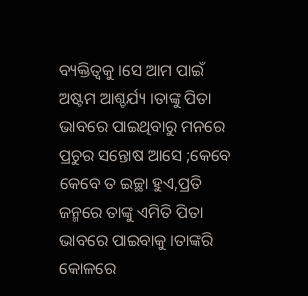ବ୍ୟକ୍ତିତ୍ଵକୁ ।ସେ ଆମ ପାଇଁ ଅଷ୍ଟମ ଆଶ୍ଚର୍ଯ୍ୟ ।ତାଙ୍କୁ ପିତା ଭାବରେ ପାଇଥିବାରୁ ମନରେ ପ୍ରଚୁର ସନ୍ତୋଷ ଆସେ ;କେବେ କେବେ ତ ଇଚ୍ଛା ହୁଏ,ପ୍ରତି ଜନ୍ମରେ ତାଙ୍କୁ ଏମିତି ପିତା ଭାବରେ ପାଇବାକୁ ।ତାଙ୍କରି କୋଳରେ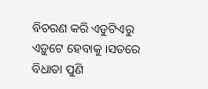ବିଚରଣ କରି ଏଡୁଟିଏରୁ ଏଡ଼ୁଟେ ହେବାକୁ ।ସତରେ ବିଧାତା ପୁଣି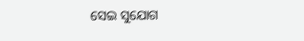ସେଇ ସୁଯୋଗ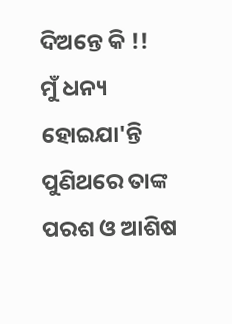ଦିଅନ୍ତେ କି !!
ମୁଁ ଧନ୍ୟ ହୋଇଯା'ନ୍ତି ପୁଣିଥରେ ତାଙ୍କ ପରଶ ଓ ଆଶିଷ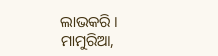ଲାଭକରି ।
ମାମୁରିଆ,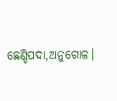ଛେଣ୍ଡିପଦା,ଅନୁଗୋଳ।